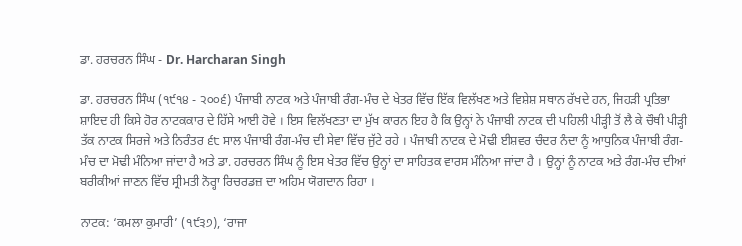ਡਾ. ਹਰਚਰਨ ਸਿੰਘ - Dr. Harcharan Singh

ਡਾ. ਹਰਚਰਨ ਸਿੰਘ (੧੯੧੪ - ੨੦੦੬) ਪੰਜਾਬੀ ਨਾਟਕ ਅਤੇ ਪੰਜਾਬੀ ਰੰਗ-ਮੰਚ ਦੇ ਖੇਤਰ ਵਿੱਚ ਇੱਕ ਵਿਲੱਖਣ ਅਤੇ ਵਿਸ਼ੇਸ਼ ਸਥਾਨ ਰੱਖਦੇ ਹਨ, ਜਿਹੜੀ ਪ੍ਰਤਿਭਾ ਸ਼ਾਇਦ ਹੀ ਕਿਸੇ ਹੋਰ ਨਾਟਕਕਾਰ ਦੇ ਹਿੱਸੇ ਆਈ ਹੋਵੇ । ਇਸ ਵਿਲੱਖਣਤਾ ਦਾ ਮੁੱਖ ਕਾਰਨ ਇਹ ਹੈ ਕਿ ਉਨ੍ਹਾਂ ਨੇ ਪੰਜਾਬੀ ਨਾਟਕ ਦੀ ਪਹਿਲੀ ਪੀੜ੍ਹੀ ਤੋਂ ਲੈ ਕੇ ਚੌਥੀ ਪੀੜ੍ਹੀ ਤੱਕ ਨਾਟਕ ਸਿਰਜੇ ਅਤੇ ਨਿਰੰਤਰ ੬੮ ਸਾਲ ਪੰਜਾਬੀ ਰੰਗ-ਮੰਚ ਦੀ ਸੇਵਾ ਵਿੱਚ ਜੁੱਟੇ ਰਹੇ । ਪੰਜਾਬੀ ਨਾਟਕ ਦੇ ਮੋਢੀ ਈਸ਼ਵਰ ਚੰਦਰ ਨੰਦਾ ਨੂੰ ਆਧੁਨਿਕ ਪੰਜਾਬੀ ਰੰਗ-ਮੰਚ ਦਾ ਮੋਢੀ ਮੰਨਿਆ ਜਾਂਦਾ ਹੈ ਅਤੇ ਡਾ. ਹਰਚਰਨ ਸਿੰਘ ਨੂੰ ਇਸ ਖੇਤਰ ਵਿੱਚ ਉਨ੍ਹਾਂ ਦਾ ਸਾਹਿਤਕ ਵਾਰਸ ਮੰਨਿਆ ਜਾਂਦਾ ਹੈ । ਉਨ੍ਹਾਂ ਨੂੰ ਨਾਟਕ ਅਤੇ ਰੰਗ-ਮੰਚ ਦੀਆਂ ਬਰੀਕੀਆਂ ਜਾਣਨ ਵਿੱਚ ਸ੍ਰੀਮਤੀ ਨੋਰ੍ਹਾ ਰਿਚਰਡਜ਼ ਦਾ ਅਹਿਮ ਯੋਗਦਾਨ ਰਿਹਾ ।

ਨਾਟਕ: ‘ਕਮਲਾ ਕੁਮਾਰੀ’ (੧੯੩੭), ‘ਰਾਜਾ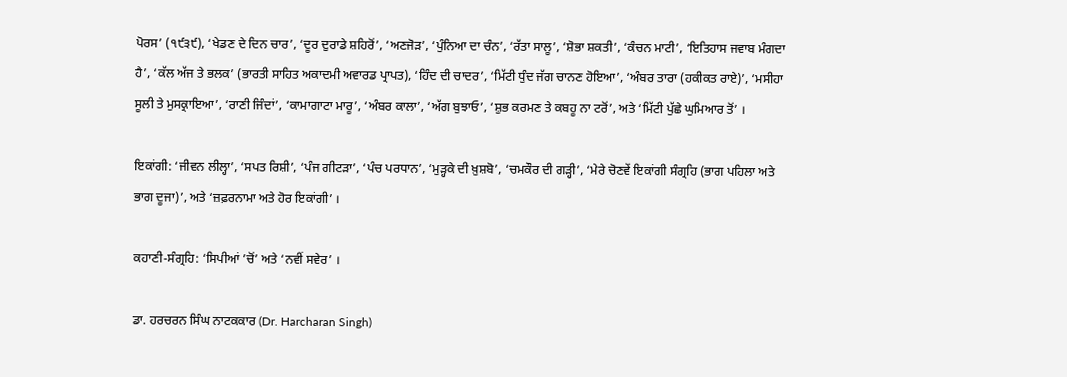ਪੋਰਸ’ (੧੯੩੯), ‘ਖੇਡਣ ਦੇ ਦਿਨ ਚਾਰ’, ‘ਦੂਰ ਦੁਰਾਡੇ ਸ਼ਹਿਰੋਂ’, ‘ਅਣਜੋੜ’, ‘ਪੁੰਨਿਆ ਦਾ ਚੰਨ’, ‘ਰੱਤਾ ਸਾਲੂ’, ‘ਸ਼ੋਭਾ ਸ਼ਕਤੀ’, ‘ਕੰਚਨ ਮਾਟੀ’, ‘ਇਤਿਹਾਸ ਜਵਾਬ ਮੰਗਦਾ ਹੈ’, ‘ਕੱਲ ਅੱਜ ਤੇ ਭਲਕ’ (ਭਾਰਤੀ ਸਾਹਿਤ ਅਕਾਦਮੀ ਅਵਾਰਡ ਪ੍ਰਾਪਤ), ‘ਹਿੰਦ ਦੀ ਚਾਦਰ’, ‘ਮਿੱਟੀ ਧੁੰਦ ਜੱਗ ਚਾਨਣ ਹੋਇਆ’, ‘ਅੰਬਰ ਤਾਰਾ (ਹਕੀਕਤ ਰਾਏ)’, ‘ਮਸੀਹਾ ਸੂਲੀ ਤੇ ਮੁਸਕ੍ਰਾਇਆ’, ‘ਰਾਣੀ ਜਿੰਦਾਂ’, ‘ਕਾਮਾਗਾਟਾ ਮਾਰੂ’, ‘ਅੰਬਰ ਕਾਲਾ’, ‘ਅੱਗ ਬੁਝਾਓ’, ‘ਸ਼ੁਭ ਕਰਮਣ ਤੇ ਕਬਹੂ ਨਾ ਟਰੋਂ’, ਅਤੇ ‘ਮਿੱਟੀ ਪੁੱਛੇ ਘੁਮਿਆਰ ਤੋਂ’ ।

ਇਕਾਂਗੀ: ‘ਜੀਵਨ ਲੀਲ੍ਹਾ’, ‘ਸਪਤ ਰਿਸ਼ੀ’, ‘ਪੰਜ ਗੀਟੜਾ’, ‘ਪੰਚ ਪਰਧਾਨ’, ‘ਮੁੜ੍ਹਕੇ ਦੀ ਖ਼ੁਸ਼ਬੋ’, ‘ਚਮਕੌਰ ਦੀ ਗੜ੍ਹੀ’, ‘ਮੇਰੇ ਚੋਣਵੇਂ ਇਕਾਂਗੀ ਸੰਗ੍ਰਹਿ (ਭਾਗ ਪਹਿਲਾ ਅਤੇ ਭਾਗ ਦੂਜਾ)’, ਅਤੇ ‘ਜ਼ਫ਼ਰਨਾਮਾ ਅਤੇ ਹੋਰ ਇਕਾਂਗੀ’ ।

ਕਹਾਣੀ-ਸੰਗ੍ਰਹਿ: ‘ਸਿਪੀਆਂ ’ਚੋਂ’ ਅਤੇ ‘ਨਵੀਂ ਸਵੇਰ’ ।

ਡਾ. ਹਰਚਰਨ ਸਿੰਘ ਨਾਟਕਕਾਰ (Dr. Harcharan Singh)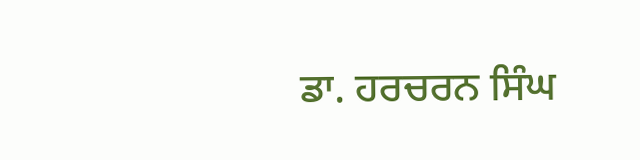ਡਾ. ਹਰਚਰਨ ਸਿੰਘ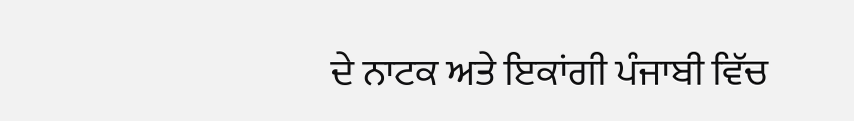ਦੇ ਨਾਟਕ ਅਤੇ ਇਕਾਂਗੀ ਪੰਜਾਬੀ ਵਿੱਚ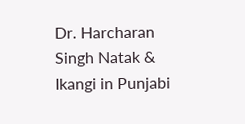Dr. Harcharan Singh Natak & Ikangi in Punjabi